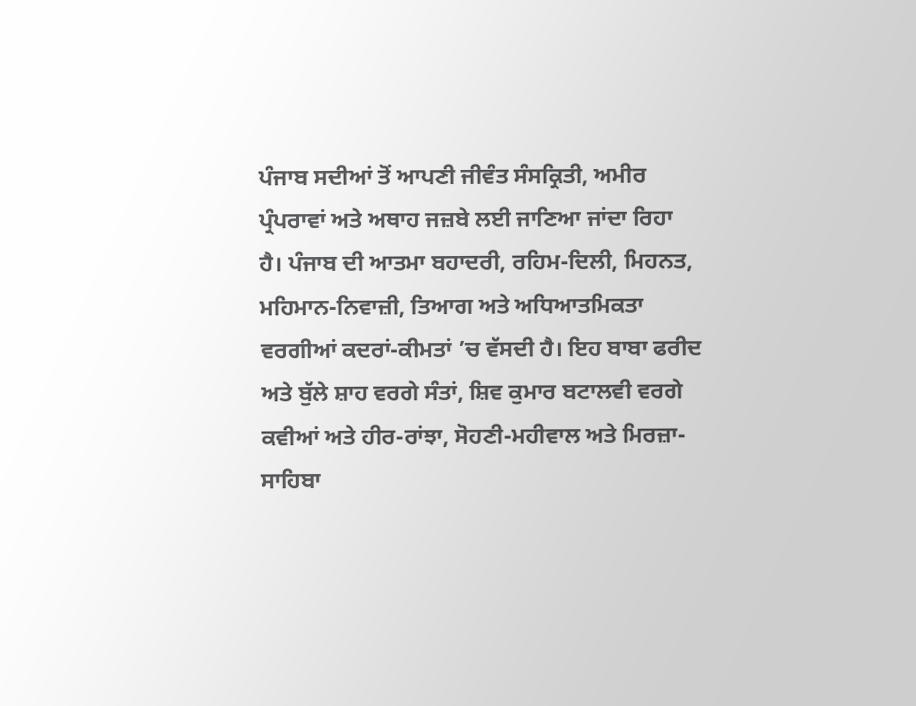ਪੰਜਾਬ ਸਦੀਆਂ ਤੋਂ ਆਪਣੀ ਜੀਵੰਤ ਸੰਸਕ੍ਰਿਤੀ, ਅਮੀਰ ਪ੍ਰੰਪਰਾਵਾਂ ਅਤੇ ਅਥਾਹ ਜਜ਼ਬੇ ਲਈ ਜਾਣਿਆ ਜਾਂਦਾ ਰਿਹਾ ਹੈ। ਪੰਜਾਬ ਦੀ ਆਤਮਾ ਬਹਾਦਰੀ, ਰਹਿਮ-ਦਿਲੀ, ਮਿਹਨਤ, ਮਹਿਮਾਨ-ਨਿਵਾਜ਼ੀ, ਤਿਆਗ ਅਤੇ ਅਧਿਆਤਮਿਕਤਾ ਵਰਗੀਆਂ ਕਦਰਾਂ-ਕੀਮਤਾਂ ’ਚ ਵੱਸਦੀ ਹੈ। ਇਹ ਬਾਬਾ ਫਰੀਦ ਅਤੇ ਬੁੱਲੇ ਸ਼ਾਹ ਵਰਗੇ ਸੰਤਾਂ, ਸ਼ਿਵ ਕੁਮਾਰ ਬਟਾਲਵੀ ਵਰਗੇ ਕਵੀਆਂ ਅਤੇ ਹੀਰ-ਰਾਂਝਾ, ਸੋਹਣੀ-ਮਹੀਵਾਲ ਅਤੇ ਮਿਰਜ਼ਾ-ਸਾਹਿਬਾ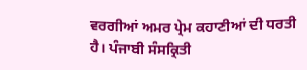ਵਰਗੀਆਂ ਅਮਰ ਪ੍ਰੇਮ ਕਹਾਣੀਆਂ ਦੀ ਧਰਤੀ ਹੈ। ਪੰਜਾਬੀ ਸੰਸਕ੍ਰਿਤੀ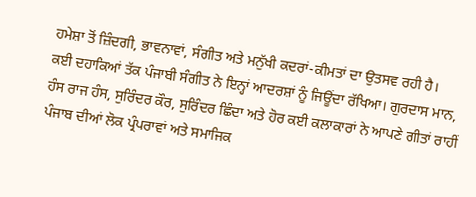ਹਮੇਸ਼ਾ ਤੋਂ ਜ਼ਿੰਦਗੀ, ਭਾਵਨਾਵਾਂ, ਸੰਗੀਤ ਅਤੇ ਮਨੁੱਖੀ ਕਦਰਾਂ-ਕੀਮਤਾਂ ਦਾ ਉਤਸਵ ਰਹੀ ਹੈ।
ਕਈ ਦਹਾਕਿਆਂ ਤੱਕ ਪੰਜਾਬੀ ਸੰਗੀਤ ਨੇ ਇਨ੍ਹਾਂ ਆਦਰਸ਼ਾਂ ਨੂੰ ਜਿਊਂਦਾ ਰੱਖਿਆ। ਗੁਰਦਾਸ ਮਾਨ, ਹੰਸ ਰਾਜ ਹੰਸ, ਸੁਰਿੰਦਰ ਕੌਰ, ਸੁਰਿੰਦਰ ਛਿੰਦਾ ਅਤੇ ਹੋਰ ਕਈ ਕਲਾਕਾਰਾਂ ਨੇ ਆਪਣੇ ਗੀਤਾਂ ਰਾਹੀਂ ਪੰਜਾਬ ਦੀਆਂ ਲੋਕ ਪ੍ਰੰਪਰਾਵਾਂ ਅਤੇ ਸਮਾਜਿਕ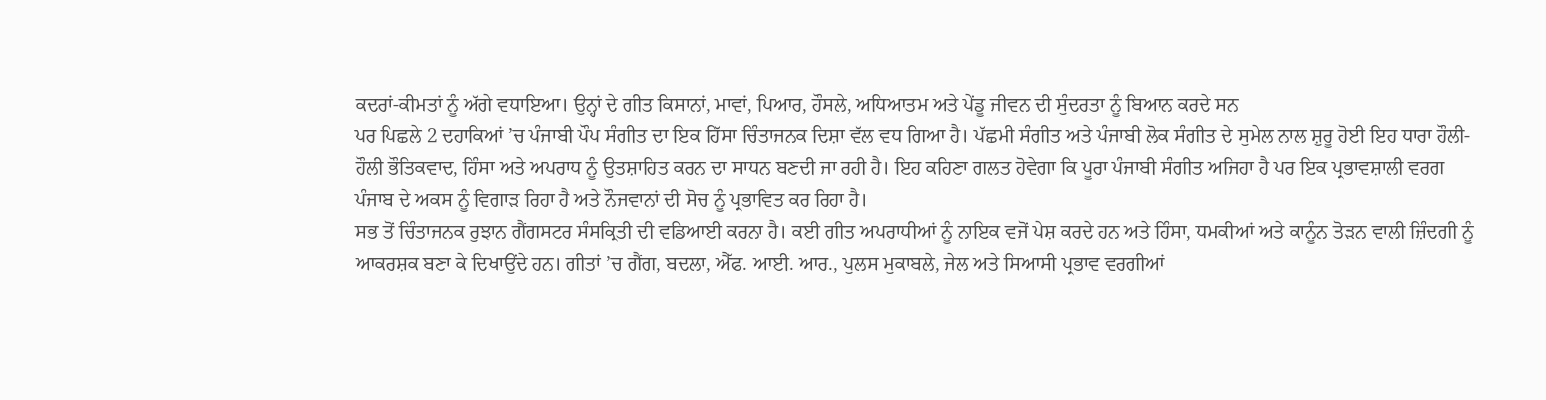ਕਦਰਾਂ-ਕੀਮਤਾਂ ਨੂੰ ਅੱਗੇ ਵਧਾਇਆ। ਉਨ੍ਹਾਂ ਦੇ ਗੀਤ ਕਿਸਾਨਾਂ, ਮਾਵਾਂ, ਪਿਆਰ, ਹੌਸਲੇ, ਅਧਿਆਤਮ ਅਤੇ ਪੇਂਡੂ ਜੀਵਨ ਦੀ ਸੁੰਦਰਤਾ ਨੂੰ ਬਿਆਨ ਕਰਦੇ ਸਨ
ਪਰ ਪਿਛਲੇ 2 ਦਹਾਕਿਆਂ ’ਚ ਪੰਜਾਬੀ ਪੌਪ ਸੰਗੀਤ ਦਾ ਇਕ ਹਿੱਸਾ ਚਿੰਤਾਜਨਕ ਦਿਸ਼ਾ ਵੱਲ ਵਧ ਗਿਆ ਹੈ। ਪੱਛਮੀ ਸੰਗੀਤ ਅਤੇ ਪੰਜਾਬੀ ਲੋਕ ਸੰਗੀਤ ਦੇ ਸੁਮੇਲ ਨਾਲ ਸ਼ੁਰੂ ਹੋਈ ਇਹ ਧਾਰਾ ਹੌਲੀ-ਹੌਲੀ ਭੌਤਿਕਵਾਦ, ਹਿੰਸਾ ਅਤੇ ਅਪਰਾਧ ਨੂੰ ਉਤਸ਼ਾਹਿਤ ਕਰਨ ਦਾ ਸਾਧਨ ਬਣਦੀ ਜਾ ਰਹੀ ਹੈ। ਇਹ ਕਹਿਣਾ ਗਲਤ ਹੋਵੇਗਾ ਕਿ ਪੂਰਾ ਪੰਜਾਬੀ ਸੰਗੀਤ ਅਜਿਹਾ ਹੈ ਪਰ ਇਕ ਪ੍ਰਭਾਵਸ਼ਾਲੀ ਵਰਗ ਪੰਜਾਬ ਦੇ ਅਕਸ ਨੂੰ ਵਿਗਾੜ ਰਿਹਾ ਹੈ ਅਤੇ ਨੌਜਵਾਨਾਂ ਦੀ ਸੋਚ ਨੂੰ ਪ੍ਰਭਾਵਿਤ ਕਰ ਰਿਹਾ ਹੈ।
ਸਭ ਤੋਂ ਚਿੰਤਾਜਨਕ ਰੁਝਾਨ ਗੈਂਗਸਟਰ ਸੰਸਕ੍ਰਿਤੀ ਦੀ ਵਡਿਆਈ ਕਰਨਾ ਹੈ। ਕਈ ਗੀਤ ਅਪਰਾਧੀਆਂ ਨੂੰ ਨਾਇਕ ਵਜੋਂ ਪੇਸ਼ ਕਰਦੇ ਹਨ ਅਤੇ ਹਿੰਸਾ, ਧਮਕੀਆਂ ਅਤੇ ਕਾਨੂੰਨ ਤੋੜਨ ਵਾਲੀ ਜ਼ਿੰਦਗੀ ਨੂੰ ਆਕਰਸ਼ਕ ਬਣਾ ਕੇ ਦਿਖਾਉਂਦੇ ਹਨ। ਗੀਤਾਂ ’ਚ ਗੈਂਗ, ਬਦਲਾ, ਐੱਫ. ਆਈ. ਆਰ., ਪੁਲਸ ਮੁਕਾਬਲੇ, ਜੇਲ ਅਤੇ ਸਿਆਸੀ ਪ੍ਰਭਾਵ ਵਰਗੀਆਂ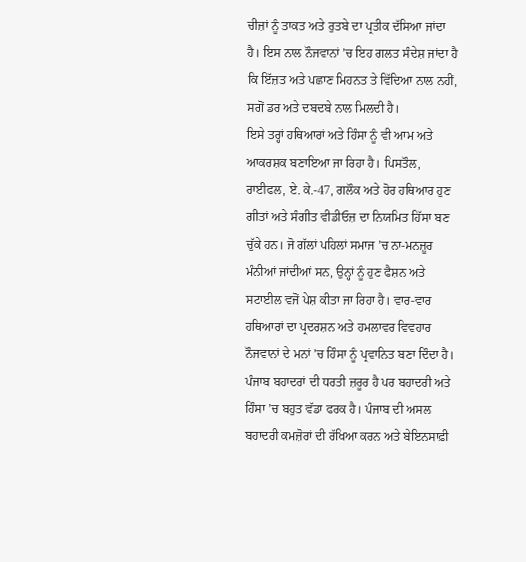ਚੀਜ਼ਾਂ ਨੂੰ ਤਾਕਤ ਅਤੇ ਰੁਤਬੇ ਦਾ ਪ੍ਰਤੀਕ ਦੱਸਿਆ ਜਾਂਦਾ ਹੈ। ਇਸ ਨਾਲ ਨੌਜਵਾਨਾਂ ’ਚ ਇਹ ਗਲਤ ਸੰਦੇਸ਼ ਜਾਂਦਾ ਹੈ ਕਿ ਇੱਜ਼ਤ ਅਤੇ ਪਛਾਣ ਮਿਹਨਤ ਤੇ ਵਿੱਦਿਆ ਨਾਲ ਨਹੀਂ, ਸਗੋਂ ਡਰ ਅਤੇ ਦਬਦਬੇ ਨਾਲ ਮਿਲਦੀ ਹੈ।
ਇਸੇ ਤਰ੍ਹਾਂ ਹਥਿਆਰਾਂ ਅਤੇ ਹਿੰਸਾ ਨੂੰ ਵੀ ਆਮ ਅਤੇ ਆਕਰਸ਼ਕ ਬਣਾਇਆ ਜਾ ਰਿਹਾ ਹੈ। ਪਿਸਤੌਲ, ਰਾਈਫਲ, ਏ. ਕੇ.-47, ਗਲੌਕ ਅਤੇ ਹੋਰ ਹਥਿਆਰ ਹੁਣ ਗੀਤਾਂ ਅਤੇ ਸੰਗੀਤ ਵੀਡੀਓਜ਼ ਦਾ ਨਿਯਮਿਤ ਹਿੱਸਾ ਬਣ ਚੁੱਕੇ ਹਨ। ਜੋ ਗੱਲਾਂ ਪਹਿਲਾਂ ਸਮਾਜ ’ਚ ਨਾ-ਮਨਜ਼ੂਰ ਮੰਨੀਆਂ ਜਾਂਦੀਆਂ ਸਨ, ਉਨ੍ਹਾਂ ਨੂੰ ਹੁਣ ਫੈਸ਼ਨ ਅਤੇ ਸਟਾਈਲ ਵਜੋਂ ਪੇਸ਼ ਕੀਤਾ ਜਾ ਰਿਹਾ ਹੈ। ਵਾਰ-ਵਾਰ ਹਥਿਆਰਾਂ ਦਾ ਪ੍ਰਦਰਸ਼ਨ ਅਤੇ ਹਮਲਾਵਰ ਵਿਵਹਾਰ ਨੌਜਵਾਨਾਂ ਦੇ ਮਨਾਂ ’ਚ ਹਿੰਸਾ ਨੂੰ ਪ੍ਰਵਾਨਿਤ ਬਣਾ ਦਿੰਦਾ ਹੈ।
ਪੰਜਾਬ ਬਹਾਦਰਾਂ ਦੀ ਧਰਤੀ ਜ਼ਰੂਰ ਹੈ ਪਰ ਬਹਾਦਰੀ ਅਤੇ ਹਿੰਸਾ ’ਚ ਬਹੁਤ ਵੱਡਾ ਫਰਕ ਹੈ। ਪੰਜਾਬ ਦੀ ਅਸਲ ਬਹਾਦਰੀ ਕਮਜ਼ੋਰਾਂ ਦੀ ਰੱਖਿਆ ਕਰਨ ਅਤੇ ਬੇਇਨਸਾਫ਼ੀ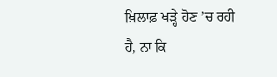ਖ਼ਿਲਾਫ਼ ਖੜ੍ਹੇ ਹੋਣ ’ਚ ਰਹੀ ਹੈ, ਨਾ ਕਿ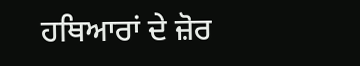ਹਥਿਆਰਾਂ ਦੇ ਜ਼ੋਰ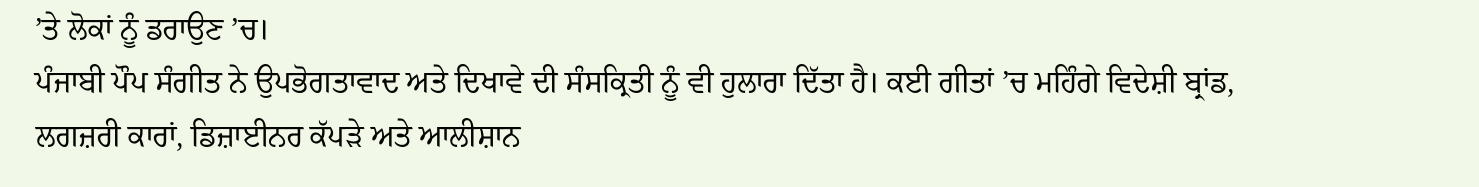’ਤੇ ਲੋਕਾਂ ਨੂੰ ਡਰਾਉਣ ’ਚ।
ਪੰਜਾਬੀ ਪੌਪ ਸੰਗੀਤ ਨੇ ਉਪਭੋਗਤਾਵਾਦ ਅਤੇ ਦਿਖਾਵੇ ਦੀ ਸੰਸਕ੍ਰਿਤੀ ਨੂੰ ਵੀ ਹੁਲਾਰਾ ਦਿੱਤਾ ਹੈ। ਕਈ ਗੀਤਾਂ ’ਚ ਮਹਿੰਗੇ ਵਿਦੇਸ਼ੀ ਬ੍ਰਾਂਡ, ਲਗਜ਼ਰੀ ਕਾਰਾਂ, ਡਿਜ਼ਾਈਨਰ ਕੱਪੜੇ ਅਤੇ ਆਲੀਸ਼ਾਨ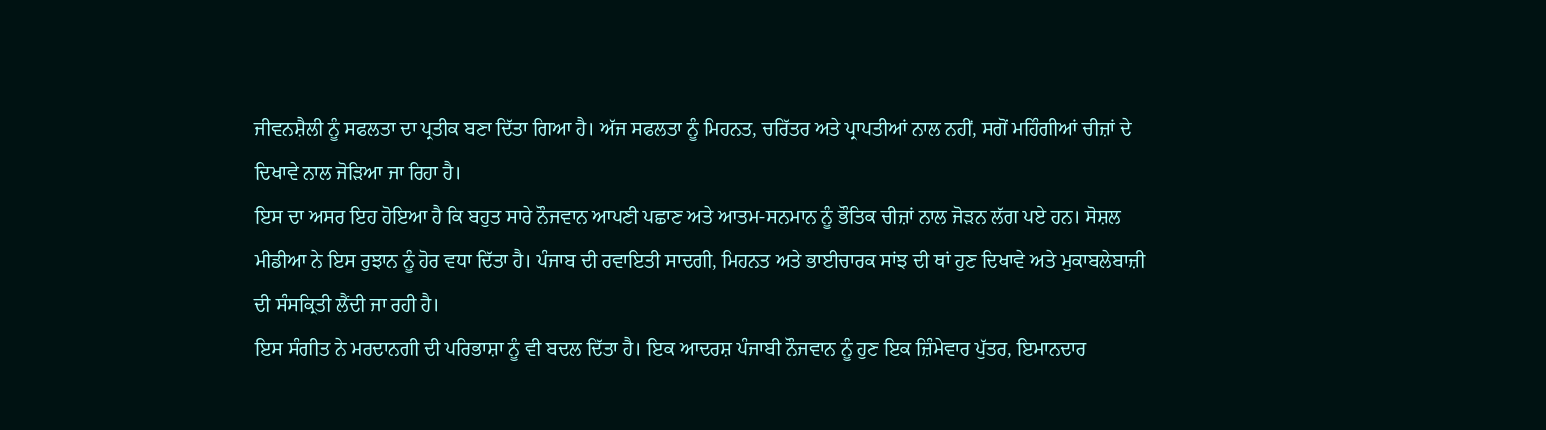ਜੀਵਨਸ਼ੈਲੀ ਨੂੰ ਸਫਲਤਾ ਦਾ ਪ੍ਰਤੀਕ ਬਣਾ ਦਿੱਤਾ ਗਿਆ ਹੈ। ਅੱਜ ਸਫਲਤਾ ਨੂੰ ਮਿਹਨਤ, ਚਰਿੱਤਰ ਅਤੇ ਪ੍ਰਾਪਤੀਆਂ ਨਾਲ ਨਹੀਂ, ਸਗੋਂ ਮਹਿੰਗੀਆਂ ਚੀਜ਼ਾਂ ਦੇ ਦਿਖਾਵੇ ਨਾਲ ਜੋੜਿਆ ਜਾ ਰਿਹਾ ਹੈ।
ਇਸ ਦਾ ਅਸਰ ਇਹ ਹੋਇਆ ਹੈ ਕਿ ਬਹੁਤ ਸਾਰੇ ਨੌਜਵਾਨ ਆਪਣੀ ਪਛਾਣ ਅਤੇ ਆਤਮ-ਸਨਮਾਨ ਨੂੰ ਭੌਤਿਕ ਚੀਜ਼ਾਂ ਨਾਲ ਜੋੜਨ ਲੱਗ ਪਏ ਹਨ। ਸੋਸ਼ਲ ਮੀਡੀਆ ਨੇ ਇਸ ਰੁਝਾਨ ਨੂੰ ਹੋਰ ਵਧਾ ਦਿੱਤਾ ਹੈ। ਪੰਜਾਬ ਦੀ ਰਵਾਇਤੀ ਸਾਦਗੀ, ਮਿਹਨਤ ਅਤੇ ਭਾਈਚਾਰਕ ਸਾਂਝ ਦੀ ਥਾਂ ਹੁਣ ਦਿਖਾਵੇ ਅਤੇ ਮੁਕਾਬਲੇਬਾਜ਼ੀ ਦੀ ਸੰਸਕ੍ਰਿਤੀ ਲੈਂਦੀ ਜਾ ਰਹੀ ਹੈ।
ਇਸ ਸੰਗੀਤ ਨੇ ਮਰਦਾਨਗੀ ਦੀ ਪਰਿਭਾਸ਼ਾ ਨੂੰ ਵੀ ਬਦਲ ਦਿੱਤਾ ਹੈ। ਇਕ ਆਦਰਸ਼ ਪੰਜਾਬੀ ਨੌਜਵਾਨ ਨੂੰ ਹੁਣ ਇਕ ਜ਼ਿੰਮੇਵਾਰ ਪੁੱਤਰ, ਇਮਾਨਦਾਰ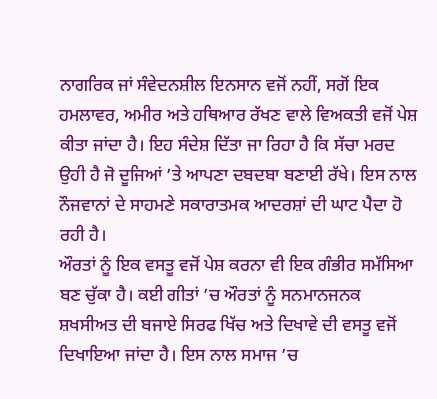ਨਾਗਰਿਕ ਜਾਂ ਸੰਵੇਦਨਸ਼ੀਲ ਇਨਸਾਨ ਵਜੋਂ ਨਹੀਂ, ਸਗੋਂ ਇਕ ਹਮਲਾਵਰ, ਅਮੀਰ ਅਤੇ ਹਥਿਆਰ ਰੱਖਣ ਵਾਲੇ ਵਿਅਕਤੀ ਵਜੋਂ ਪੇਸ਼ ਕੀਤਾ ਜਾਂਦਾ ਹੈ। ਇਹ ਸੰਦੇਸ਼ ਦਿੱਤਾ ਜਾ ਰਿਹਾ ਹੈ ਕਿ ਸੱਚਾ ਮਰਦ ਉਹੀ ਹੈ ਜੋ ਦੂਜਿਆਂ ’ਤੇ ਆਪਣਾ ਦਬਦਬਾ ਬਣਾਈ ਰੱਖੇ। ਇਸ ਨਾਲ ਨੌਜਵਾਨਾਂ ਦੇ ਸਾਹਮਣੇ ਸਕਾਰਾਤਮਕ ਆਦਰਸ਼ਾਂ ਦੀ ਘਾਟ ਪੈਦਾ ਹੋ ਰਹੀ ਹੈ।
ਔਰਤਾਂ ਨੂੰ ਇਕ ਵਸਤੂ ਵਜੋਂ ਪੇਸ਼ ਕਰਨਾ ਵੀ ਇਕ ਗੰਭੀਰ ਸਮੱਸਿਆ ਬਣ ਚੁੱਕਾ ਹੈ। ਕਈ ਗੀਤਾਂ ’ਚ ਔਰਤਾਂ ਨੂੰ ਸਨਮਾਨਜਨਕ ਸ਼ਖਸੀਅਤ ਦੀ ਬਜਾਏ ਸਿਰਫ ਖਿੱਚ ਅਤੇ ਦਿਖਾਵੇ ਦੀ ਵਸਤੂ ਵਜੋਂ ਦਿਖਾਇਆ ਜਾਂਦਾ ਹੈ। ਇਸ ਨਾਲ ਸਮਾਜ ’ਚ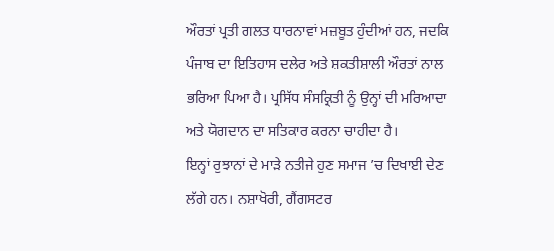ਔਰਤਾਂ ਪ੍ਰਤੀ ਗਲਤ ਧਾਰਨਾਵਾਂ ਮਜ਼ਬੂਤ ਹੁੰਦੀਆਂ ਹਨ, ਜਦਕਿ ਪੰਜਾਬ ਦਾ ਇਤਿਹਾਸ ਦਲੇਰ ਅਤੇ ਸ਼ਕਤੀਸ਼ਾਲੀ ਔਰਤਾਂ ਨਾਲ ਭਰਿਆ ਪਿਆ ਹੈ। ਪ੍ਰਸਿੱਧ ਸੰਸਕ੍ਰਿਤੀ ਨੂੰ ਉਨ੍ਹਾਂ ਦੀ ਮਰਿਆਦਾ ਅਤੇ ਯੋਗਦਾਨ ਦਾ ਸਤਿਕਾਰ ਕਰਨਾ ਚਾਹੀਦਾ ਹੈ।
ਇਨ੍ਹਾਂ ਰੁਝਾਨਾਂ ਦੇ ਮਾੜੇ ਨਤੀਜੇ ਹੁਣ ਸਮਾਜ ’ਚ ਦਿਖਾਈ ਦੇਣ ਲੱਗੇ ਹਨ। ਨਸ਼ਾਖੋਰੀ, ਗੈਂਗਸਟਰ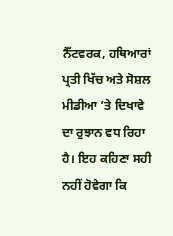ਨੈੱਟਵਰਕ, ਹਥਿਆਰਾਂ ਪ੍ਰਤੀ ਖਿੱਚ ਅਤੇ ਸੋਸ਼ਲ ਮੀਡੀਆ ’ਤੇ ਦਿਖਾਵੇ ਦਾ ਰੁਝਾਨ ਵਧ ਰਿਹਾ ਹੈ। ਇਹ ਕਹਿਣਾ ਸਹੀ ਨਹੀਂ ਹੋਵੇਗਾ ਕਿ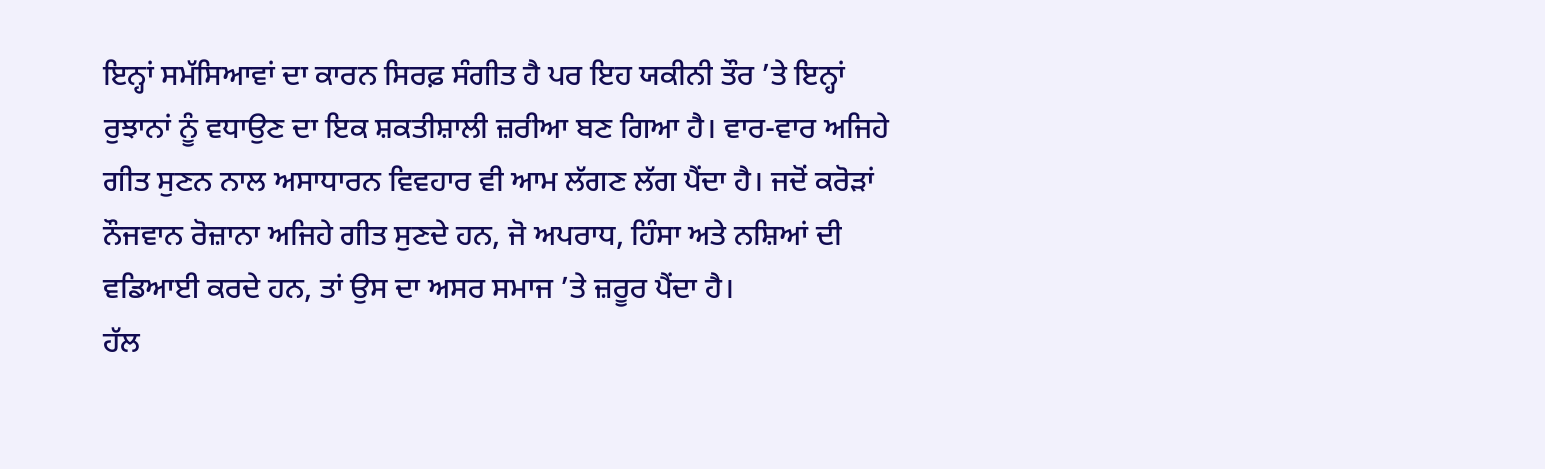ਇਨ੍ਹਾਂ ਸਮੱਸਿਆਵਾਂ ਦਾ ਕਾਰਨ ਸਿਰਫ਼ ਸੰਗੀਤ ਹੈ ਪਰ ਇਹ ਯਕੀਨੀ ਤੌਰ ’ਤੇ ਇਨ੍ਹਾਂ ਰੁਝਾਨਾਂ ਨੂੰ ਵਧਾਉਣ ਦਾ ਇਕ ਸ਼ਕਤੀਸ਼ਾਲੀ ਜ਼ਰੀਆ ਬਣ ਗਿਆ ਹੈ। ਵਾਰ-ਵਾਰ ਅਜਿਹੇ ਗੀਤ ਸੁਣਨ ਨਾਲ ਅਸਾਧਾਰਨ ਵਿਵਹਾਰ ਵੀ ਆਮ ਲੱਗਣ ਲੱਗ ਪੈਂਦਾ ਹੈ। ਜਦੋਂ ਕਰੋੜਾਂ ਨੌਜਵਾਨ ਰੋਜ਼ਾਨਾ ਅਜਿਹੇ ਗੀਤ ਸੁਣਦੇ ਹਨ, ਜੋ ਅਪਰਾਧ, ਹਿੰਸਾ ਅਤੇ ਨਸ਼ਿਆਂ ਦੀ ਵਡਿਆਈ ਕਰਦੇ ਹਨ, ਤਾਂ ਉਸ ਦਾ ਅਸਰ ਸਮਾਜ ’ਤੇ ਜ਼ਰੂਰ ਪੈਂਦਾ ਹੈ।
ਹੱਲ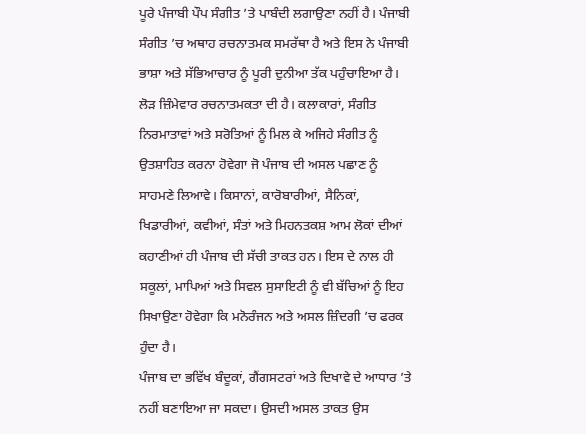ਪੂਰੇ ਪੰਜਾਬੀ ਪੌਪ ਸੰਗੀਤ ’ਤੇ ਪਾਬੰਦੀ ਲਗਾਉਣਾ ਨਹੀਂ ਹੈ। ਪੰਜਾਬੀ ਸੰਗੀਤ ’ਚ ਅਥਾਹ ਰਚਨਾਤਮਕ ਸਮਰੱਥਾ ਹੈ ਅਤੇ ਇਸ ਨੇ ਪੰਜਾਬੀ ਭਾਸ਼ਾ ਅਤੇ ਸੱਭਿਆਚਾਰ ਨੂੰ ਪੂਰੀ ਦੁਨੀਆ ਤੱਕ ਪਹੁੰਚਾਇਆ ਹੈ। ਲੋੜ ਜ਼ਿੰਮੇਵਾਰ ਰਚਨਾਤਮਕਤਾ ਦੀ ਹੈ। ਕਲਾਕਾਰਾਂ, ਸੰਗੀਤ ਨਿਰਮਾਤਾਵਾਂ ਅਤੇ ਸਰੋਤਿਆਂ ਨੂੰ ਮਿਲ ਕੇ ਅਜਿਹੇ ਸੰਗੀਤ ਨੂੰ ਉਤਸ਼ਾਹਿਤ ਕਰਨਾ ਹੋਵੇਗਾ ਜੋ ਪੰਜਾਬ ਦੀ ਅਸਲ ਪਛਾਣ ਨੂੰ ਸਾਹਮਣੇ ਲਿਆਵੇ। ਕਿਸਾਨਾਂ, ਕਾਰੋਬਾਰੀਆਂ, ਸੈਨਿਕਾਂ, ਖਿਡਾਰੀਆਂ, ਕਵੀਆਂ, ਸੰਤਾਂ ਅਤੇ ਮਿਹਨਤਕਸ਼ ਆਮ ਲੋਕਾਂ ਦੀਆਂ ਕਹਾਣੀਆਂ ਹੀ ਪੰਜਾਬ ਦੀ ਸੱਚੀ ਤਾਕਤ ਹਨ। ਇਸ ਦੇ ਨਾਲ ਹੀ ਸਕੂਲਾਂ, ਮਾਪਿਆਂ ਅਤੇ ਸਿਵਲ ਸੁਸਾਇਟੀ ਨੂੰ ਵੀ ਬੱਚਿਆਂ ਨੂੰ ਇਹ ਸਿਖਾਉਣਾ ਹੋਵੇਗਾ ਕਿ ਮਨੋਰੰਜਨ ਅਤੇ ਅਸਲ ਜ਼ਿੰਦਗੀ ’ਚ ਫਰਕ ਹੁੰਦਾ ਹੈ।
ਪੰਜਾਬ ਦਾ ਭਵਿੱਖ ਬੰਦੂਕਾਂ, ਗੈਂਗਸਟਰਾਂ ਅਤੇ ਦਿਖਾਵੇ ਦੇ ਆਧਾਰ ’ਤੇ ਨਹੀਂ ਬਣਾਇਆ ਜਾ ਸਕਦਾ। ਉਸਦੀ ਅਸਲ ਤਾਕਤ ਉਸ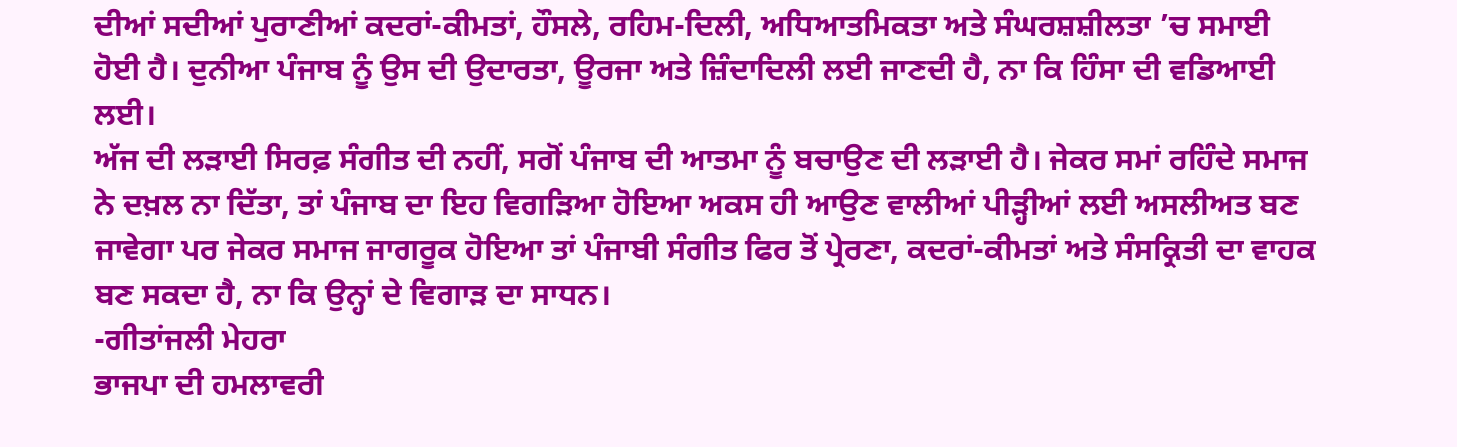ਦੀਆਂ ਸਦੀਆਂ ਪੁਰਾਣੀਆਂ ਕਦਰਾਂ-ਕੀਮਤਾਂ, ਹੌਸਲੇ, ਰਹਿਮ-ਦਿਲੀ, ਅਧਿਆਤਮਿਕਤਾ ਅਤੇ ਸੰਘਰਸ਼ਸ਼ੀਲਤਾ ’ਚ ਸਮਾਈ ਹੋਈ ਹੈ। ਦੁਨੀਆ ਪੰਜਾਬ ਨੂੰ ਉਸ ਦੀ ਉਦਾਰਤਾ, ਊਰਜਾ ਅਤੇ ਜ਼ਿੰਦਾਦਿਲੀ ਲਈ ਜਾਣਦੀ ਹੈ, ਨਾ ਕਿ ਹਿੰਸਾ ਦੀ ਵਡਿਆਈ ਲਈ।
ਅੱਜ ਦੀ ਲੜਾਈ ਸਿਰਫ਼ ਸੰਗੀਤ ਦੀ ਨਹੀਂ, ਸਗੋਂ ਪੰਜਾਬ ਦੀ ਆਤਮਾ ਨੂੰ ਬਚਾਉਣ ਦੀ ਲੜਾਈ ਹੈ। ਜੇਕਰ ਸਮਾਂ ਰਹਿੰਦੇ ਸਮਾਜ ਨੇ ਦਖ਼ਲ ਨਾ ਦਿੱਤਾ, ਤਾਂ ਪੰਜਾਬ ਦਾ ਇਹ ਵਿਗੜਿਆ ਹੋਇਆ ਅਕਸ ਹੀ ਆਉਣ ਵਾਲੀਆਂ ਪੀੜ੍ਹੀਆਂ ਲਈ ਅਸਲੀਅਤ ਬਣ ਜਾਵੇਗਾ ਪਰ ਜੇਕਰ ਸਮਾਜ ਜਾਗਰੂਕ ਹੋਇਆ ਤਾਂ ਪੰਜਾਬੀ ਸੰਗੀਤ ਫਿਰ ਤੋਂ ਪ੍ਰੇਰਣਾ, ਕਦਰਾਂ-ਕੀਮਤਾਂ ਅਤੇ ਸੰਸਕ੍ਰਿਤੀ ਦਾ ਵਾਹਕ ਬਣ ਸਕਦਾ ਹੈ, ਨਾ ਕਿ ਉਨ੍ਹਾਂ ਦੇ ਵਿਗਾੜ ਦਾ ਸਾਧਨ।
-ਗੀਤਾਂਜਲੀ ਮੇਹਰਾ
ਭਾਜਪਾ ਦੀ ਹਮਲਾਵਰੀ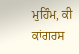ਮੁਹਿੰਮ, ਕੀ ਕਾਂਗਰਸ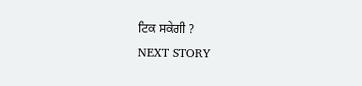ਟਿਕ ਸਕੇਗੀ ?
NEXT STORY